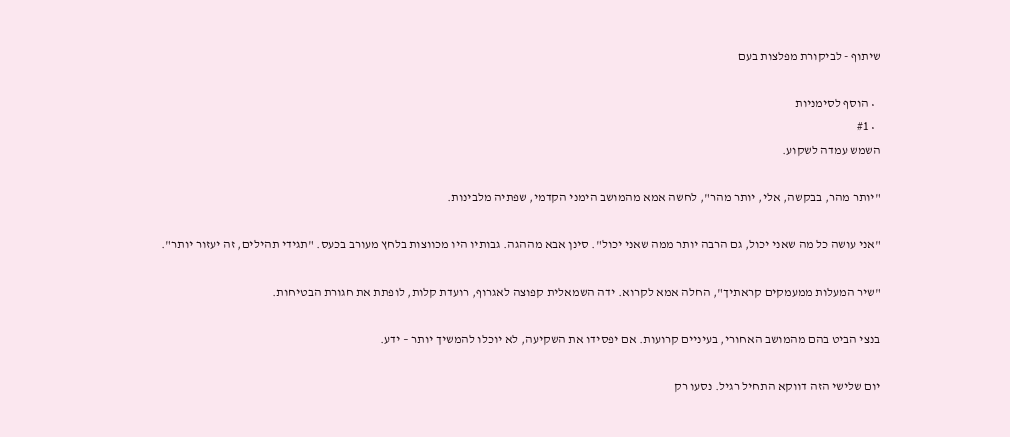שיתוף - לביקורת מפלצות בעם

  • הוסף לסימניות
  • #1
השמש עמדה לשקוע.

"יותר מהר, בבקשה, אלי, יותר מהר", לחשה אמא מהמושב הימני הקדמי, שפתיה מלבינות.

"אני עושה כל מה שאני יכול, גם הרבה יותר ממה שאני יכול". סינן אבא מההגה. גבותיו היו מכווצות בלחץ מעורב בכעס. "תגידי תהילים, זה יעזור יותר".

"שיר המעלות ממעמקים קראתיך", החלה אמא לקרוא. ידה השמאלית קפוצה לאגרוף, רועדת קלות, לופתת את חגורת הבטיחות.

בנצי הביט בהם מהמושב האחורי, בעיניים קרועות. אם יפסידו את השקיעה, לא יוכלו להמשיך יותר – ידע.

יום שלישי הזה דווקא התחיל רגיל. נסעו רק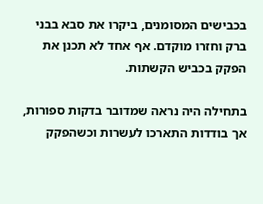בכבישים המסומנים, ביקרו את סבא בבני ברק וחזרו מוקדם. אף אחד לא תכנן את הפקק בכביש הקשתות.

בתחילה היה נראה שמדובר בדקות ספורות, אך בודדות התארכו לעשרות וכשהפקק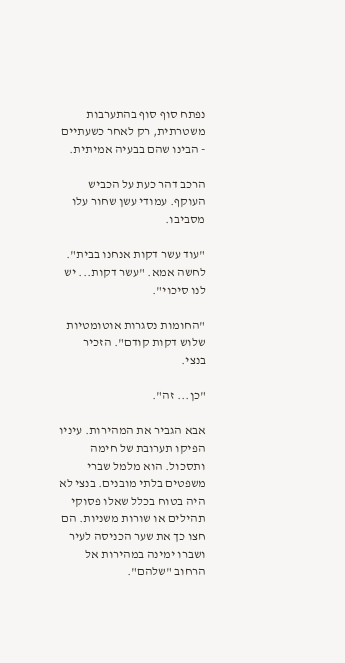נפתח סוף סוף בהתערבות משטרתית, רק לאחר כשעתיים - הבינו שהם בבעיה אמיתית.

הרכב דהר כעת על הכביש העוקף. עמודי עשן שחור עלו מסביבו.

"עוד עשר דקות אנחנו בבית". לחשה אמא. "עשר דקות... יש לנו סיכוי".

"החומות נסגרות אוטומטיות שלוש דקות קודם". הזכיר בנצי.

"כן... זה".

אבא הגביר את המהירות. עיניו הפיקו תערובת של חימה ותסכול. הוא מלמל שברי משפטים בלתי מובנים. בנצי לא היה בטוח בכלל שאלו פסוקי תהילים או שורות משניות. הם חצו כך את שער הכניסה לעיר ושברו ימינה במהירות אל הרחוב "שלהם".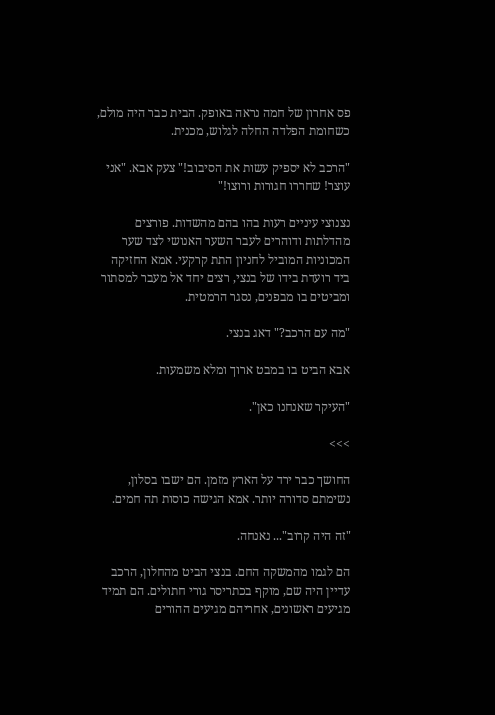פס אחרון של חמה נראה באופק. הבית כבר היה מולם, כשחומת הפלדה החלה לגלוש, מכנית.

"הרכב לא יספיק עשות את הסיבוב!" צעק אבא. "אני עוצר! שחררו חגורות ורוצו!"

נצנוצי עיניים רעות בהו בהם מהשדות. פורצים מהדלתות ודוהרים לעבר השער האנושי לצד שער המכוניות המוביל לחניון התת קרקעי. אמא החזיקה ביד רועדת בידו של בנצי, רצים יחד אל מעבר למסתור ומביטים בו מבפנים, נסגר הרמטית.

"מה עם הרכב?" דאג בנצי.

אבא הביט בו במבט ארוך ומלא משמעות.

"העיקר שאנחנו כאן".

>>>

החושך כבר ירד על הארץ מזמן. הם ישבו בסלון, נשימתם סדורה יותר. אמא הגישה כוסות תה חמים.

"זה היה קרוב"... נאנחה.

הם לגמו מהמשקה החם. בנצי הביט מהחלון, הרכב עדיין היה שם, מוקף בכתריסר גורי חתולים. הם תמיד מגיעים ראשונים, אחריהם מגיעים ההורים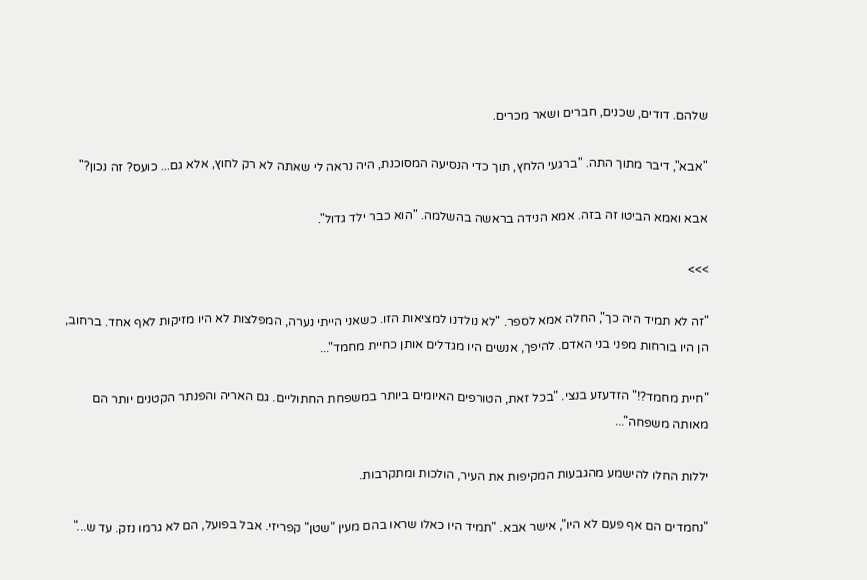שלהם. דודים, שכנים, חברים ושאר מכרים.

"אבא", דיבר מתוך התה. "ברגעי הלחץ, תוך כדי הנסיעה המסוכנת, היה נראה לי שאתה לא רק לחוץ, אלא גם... כועס? זה נכון?"

אבא ואמא הביטו זה בזה. אמא הנידה בראשה בהשלמה. "הוא כבר ילד גדול".

>>>

"זה לא תמיד היה כך", החלה אמא לספר. "לא נולדנו למציאות הזו. כשאני הייתי נערה, המפלצות לא היו מזיקות לאף אחד. ברחוב, הן היו בורחות מפני בני האדם. להיפך, אנשים היו מגדלים אותן כחיית מחמד"...

"חיית מחמד?!" הזדעזע בנצי. "בכל זאת, הטורפים האיומים ביותר במשפחת החתוליים. גם האריה והפנתר הקטנים יותר הם מאותה משפחה"...

יללות החלו להישמע מהגבעות המקיפות את העיר, הולכות ומתקרבות.

"נחמדים הם אף פעם לא היו", אישר אבא. "תמיד היו כאלו שראו בהם מעין "שטן" קפריזי. אבל בפועל, הם לא גרמו נזק. עד ש..."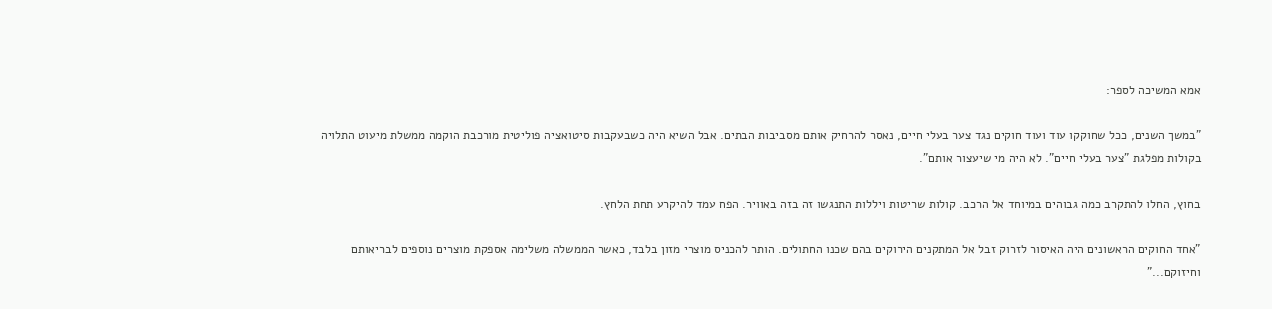אמא המשיכה לספר:

"במשך השנים, ככל שחוקקו עוד ועוד חוקים נגד צער בעלי חיים, נאסר להרחיק אותם מסביבות הבתים. אבל השיא היה כשבעקבות סיטואציה פוליטית מורכבת הוקמה ממשלת מיעוט התלויה בקולות מפלגת "צער בעלי חיים". לא היה מי שיעצור אותם".

בחוץ, החלו להתקרב כמה גבוהים במיוחד אל הרכב. קולות שריטות ויללות התנגשו זה בזה באוויר. הפח עמד להיקרע תחת הלחץ.

"אחד החוקים הראשונים היה האיסור לזרוק זבל אל המתקנים הירוקים בהם שכנו החתולים. הותר להכניס מוצרי מזון בלבד, כאשר הממשלה משלימה אספקת מוצרים נוספים לבריאותם וחיזוקם..."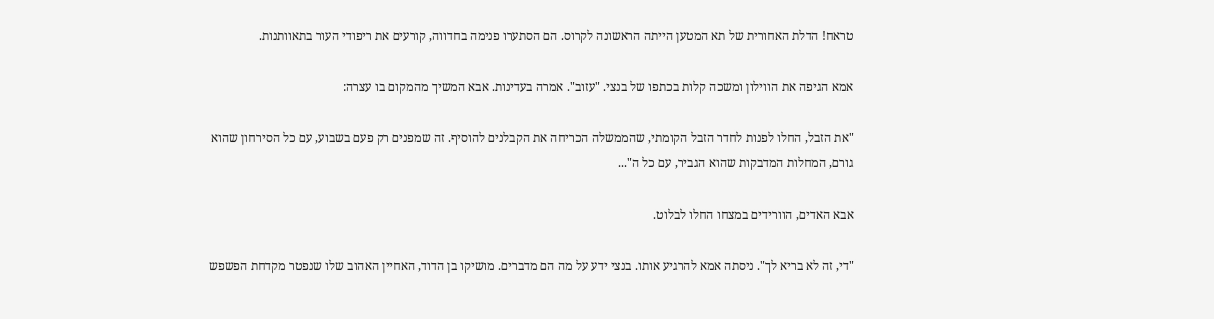טראח! הדלת האחורית של תא המטען הייתה הראשונה לקרוס. הם הסתערו פנימה בחדווה, קורעים את ריפודי העור בתאוותנות.

אמא הגיפה את הווילון ומשכה קלות בכתפו של בנצי. "עזוב". אמרה בעדינות. אבא המשיך מהמקום בו עצרה:

"את הזבל, החלו לפנות לחדר הזבל הקומתי, שהממשלה הכריחה את הקבלנים להוסיף. זה שמפנים רק פעם בשבוע, עם כל הסירחון שהוא גורם, המחלות המדבקות שהוא הגביר, עם כל ה"...

אבא האדים, הוורידים במצחו החלו לבלוט.

"די, זה לא בריא לך". ניסתה אמא להרגיע אותו. בנצי ידע על מה הם מדברים. מושיקו בן הדוד, האחיין האהוב שלו שנפטר מקדחת הפשפש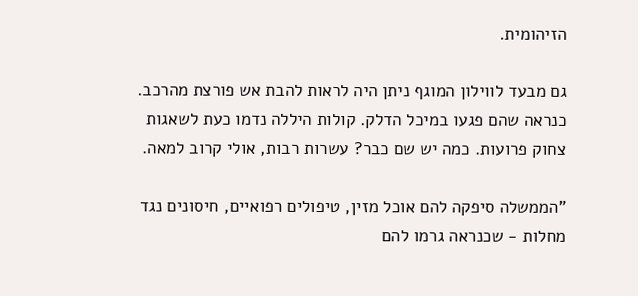הזיהומית.

גם מבעד לווילון המוגף ניתן היה לראות להבת אש פורצת מהרכב. כנראה שהם פגעו במיכל הדלק. קולות היללה נדמו כעת לשאגות צחוק פרועות. כמה יש שם כבר? עשרות רבות, אולי קרוב למאה.

"הממשלה סיפקה להם אוכל מזין, טיפולים רפואיים, חיסונים נגד מחלות - שכנראה גרמו להם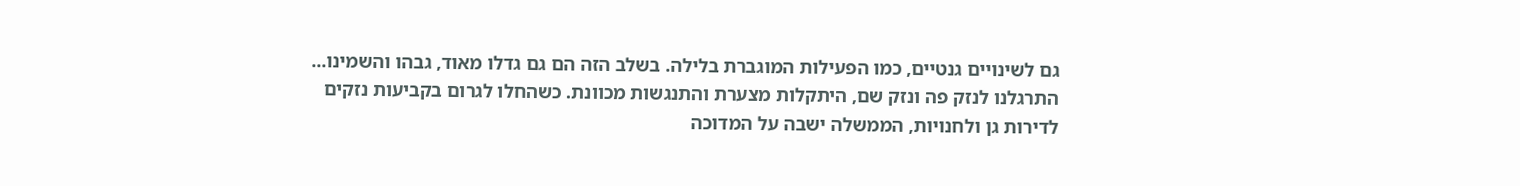גם לשינויים גנטיים, כמו הפעילות המוגברת בלילה. בשלב הזה הם גם גדלו מאוד, גבהו והשמינו... התרגלנו לנזק פה ונזק שם, היתקלות מצערת והתנגשות מכוונת. כשהחלו לגרום בקביעות נזקים לדירות גן ולחנויות, הממשלה ישבה על המדוכה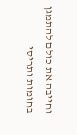וחייבה את כולם להתמגן בחומות ותריסי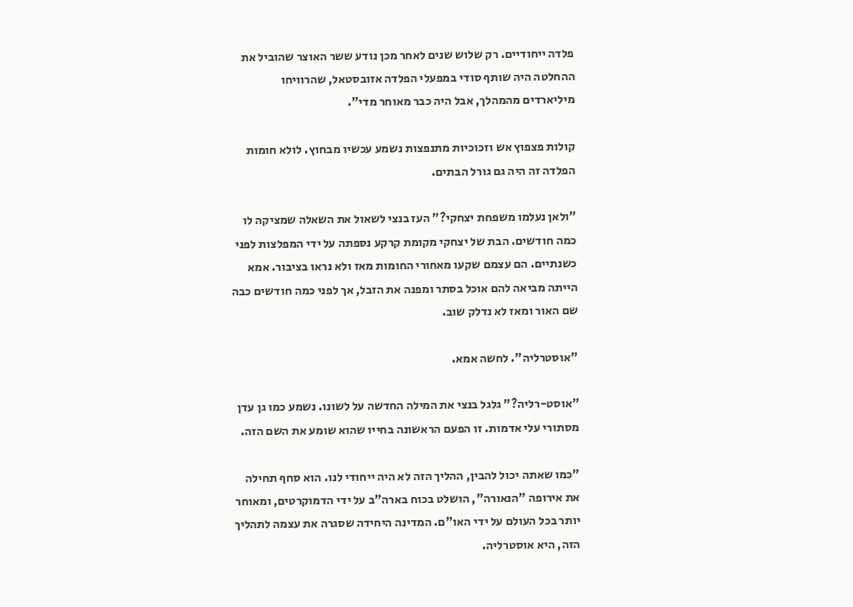פלדה ייחודיים. רק שלוש שנים לאחר מכן נודע ששר האוצר שהוביל את ההחלטה היה שותף סודי במפעלי הפלדה אזובסטאל, שהרוויחו מיליארדים מהמהלך, אבל היה כבר מאוחר מדי".

קולות פצפוץ אש וזכוכיות מתנפצות נשמע עכשיו מבחוץ. לולא חומות הפלדה זה היה גם גורל הבתים.

"ולאן נעלמו משפחת יצחקי?" העז בנצי לשאול את השאלה שמציקה לו כמה חודשים. הבת של יצחקי מקומת קרקע נספתה על ידי המפלצות לפני כשנתיים. הם עצמם שקעו מאחורי החומות מאז ולא נראו בציבור. אמא הייתה מביאה להם אוכל בסתר ומפנה את הזבל, אך לפני כמה חודשים כבה שם האור ומאז לא נדלק שוב.

"אוסטרליה". לחשה אמא.

"אוסט-רליה?" גלגל בנצי את המילה החדשה על לשונו. נשמע כמו גן עדן מסתורי עלי אדמות. זו הפעם הראשונה בחייו שהוא שומע את השם הזה.

"כמו שאתה יכול להבין, ההליך הזה לא היה ייחודי לנו. הוא סחף תחילה את אירופה "הנאורה", הושלט בכוח בארה"ב על ידי הדמוקרטים, ומאוחר יותר בכל העולם על ידי האו"ם. המדינה היחידה שסגרה את עצמה לתהליך הזה, היא אוסטרליה.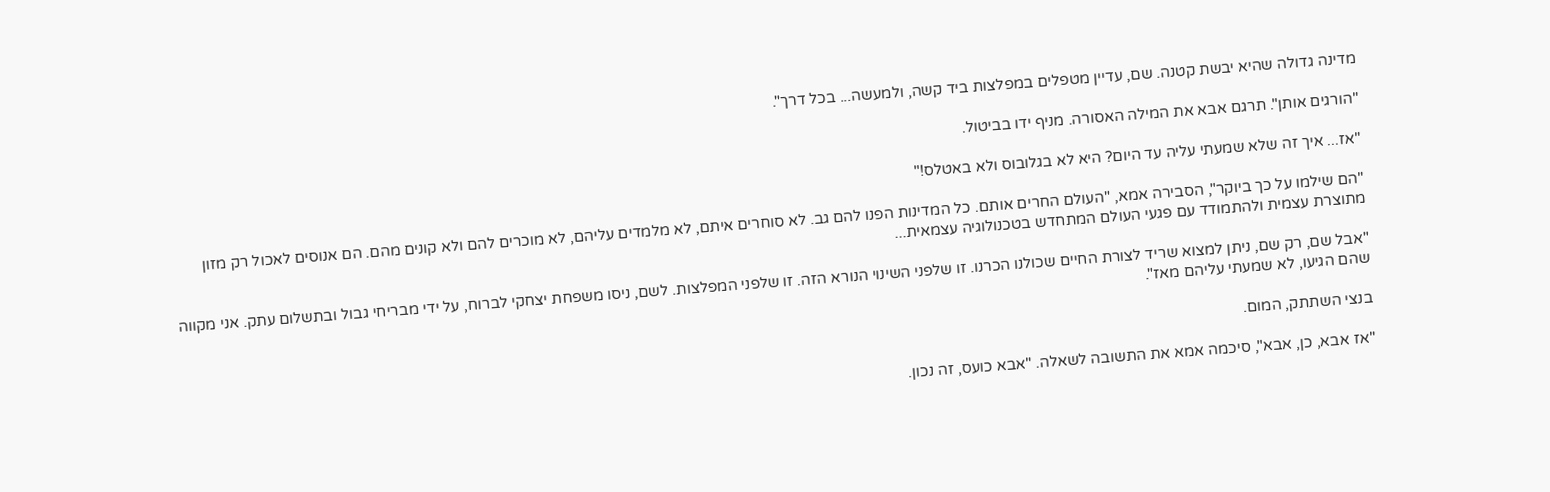מדינה גדולה שהיא יבשת קטנה. שם, עדיין מטפלים במפלצות ביד קשה, ולמעשה... בכל דרך".

"הורגים אותן". תרגם אבא את המילה האסורה. מניף ידו בביטול.

"אז... איך זה שלא שמעתי עליה עד היום? היא לא בגלובוס ולא באטלס!"

"הם שילמו על כך ביוקר", הסבירה אמא, "העולם החרים אותם. כל המדינות הפנו להם גב. לא סוחרים איתם, לא מלמדים עליהם, לא מוכרים להם ולא קונים מהם. הם אנוסים לאכול רק מזון מתוצרת עצמית ולהתמודד עם פגעי העולם המתחדש בטכנולוגיה עצמאית...

"אבל שם, רק שם, ניתן למצוא שריד לצורת החיים שכולנו הכרנו. זו שלפני השינוי הנורא הזה. זו שלפני המפלצות. לשם, ניסו משפחת יצחקי לברוח, על ידי מבריחי גבול ובתשלום עתק. אני מקווה שהם הגיעו, לא שמעתי עליהם מאז".

בנצי השתתק, המום.

"אז אבא, כן, אבא", סיכמה אמא את התשובה לשאלה. "אבא כועס, זה נכון.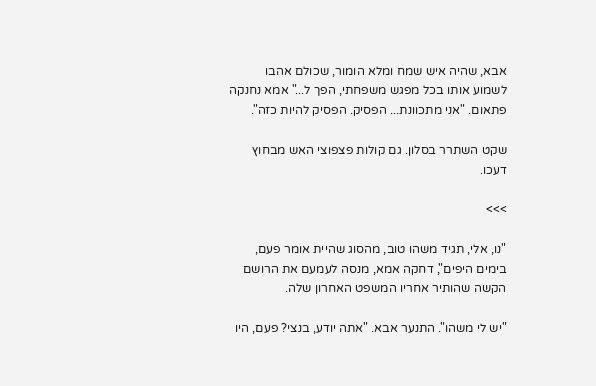אבא, שהיה איש שמח ומלא הומור, שכולם אהבו לשמוע אותו בכל מפגש משפחתי, הפך ל..." אמא נחנקה פתאום. "אני מתכוונת... הפסיק. הפסיק להיות כזה".

שקט השתרר בסלון. גם קולות פצפוצי האש מבחוץ דעכו.

>>>

"נו, אלי, תגיד משהו טוב, מהסוג שהיית אומר פעם, בימים היפים", דחקה אמא, מנסה לעמעם את הרושם הקשה שהותיר אחריו המשפט האחרון שלה.

"יש לי משהו". התנער אבא. "אתה יודע, בנצי? פעם, היו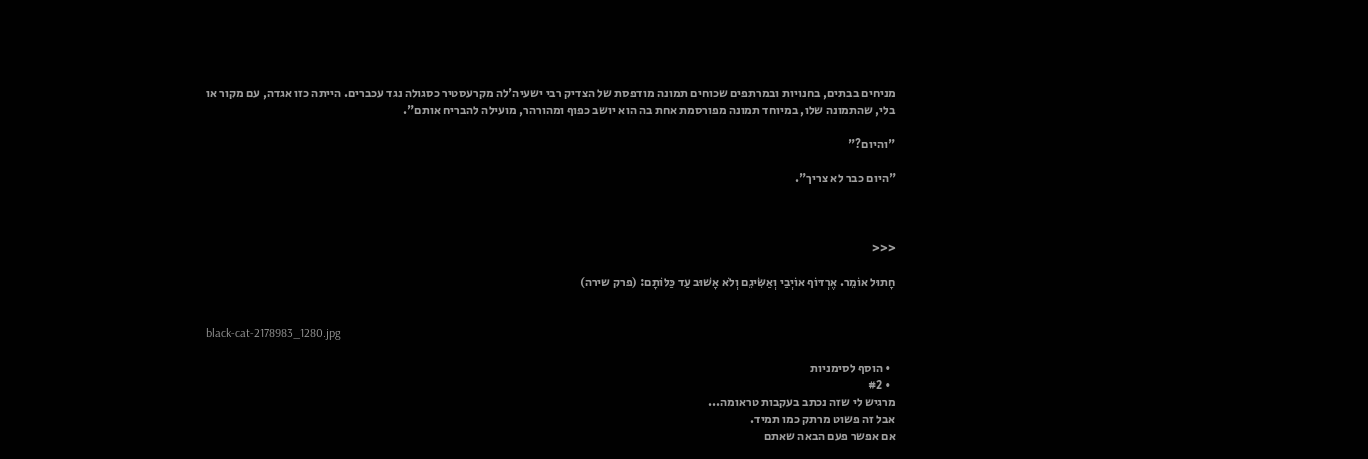מניחים בבתים, בחנויות ובמרתפים שכוחים תמונה מודפסת של הצדיק רבי ישעיה'לה מקרעסטיר כסגולה נגד עכברים. הייתה כזו אגדה, עם מקור או בלי, שהתמונה שלו, במיוחד תמונה מפורסמת אחת בה הוא יושב כפוף ומהורהר, מועילה להבריח אותם".

"והיום?"

"היום כבר לא צריך".



<<<

חָתוּל אוֹמֵר. אֶרְדּוֹף אוֹיְבַי וְאַשִּׂיגֵם וְלֹא אָשׁוּב עַד כַּלּוֹתָם: (פרק שירה)


black-cat-2178983_1280.jpg

  • הוסף לסימניות
  • #2
מרגיש לי שזה נכתב בעקבות טראומה...
אבל זה פשוט מרתק כמו תמיד.
אם אפשר פעם הבאה שאתם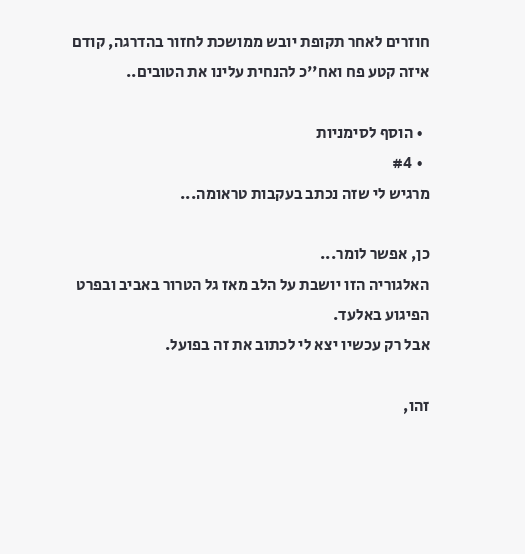חוזרים לאחר תקופת יובש ממושכת לחזור בהדרגה, קודם איזה קטע פח ואח''כ להנחית עלינו את הטובים..

  • הוסף לסימניות
  • #4
מרגיש לי שזה נכתב בעקבות טראומה...

כן, אפשר לומר...
האלגוריה הזו יושבת על הלב מאז גל הטרור באביב ובפרט הפיגוע באלעד.
אבל רק עכשיו יצא לי לכתוב את זה בפועל.

זהו,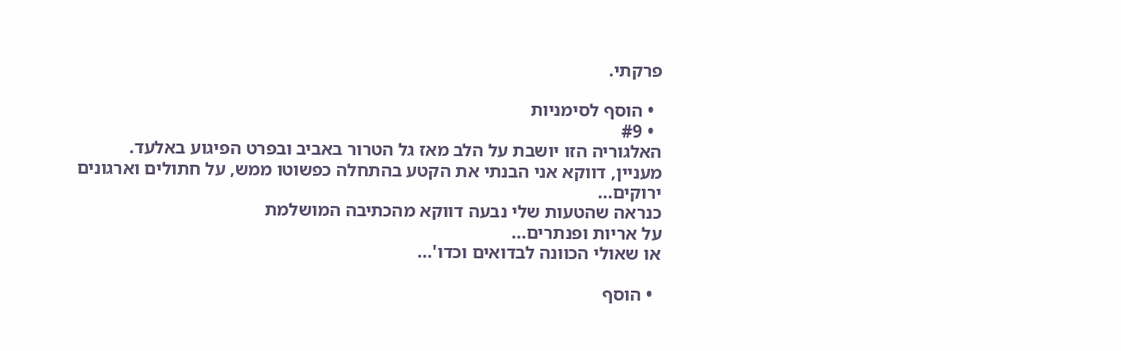פרקתי.

  • הוסף לסימניות
  • #9
האלגוריה הזו יושבת על הלב מאז גל הטרור באביב ובפרט הפיגוע באלעד.
מעניין, דווקא אני הבנתי את הקטע בהתחלה כפשוטו ממש, על חתולים וארגונים ירוקים...
כנראה שהטעות שלי נבעה דווקא מהכתיבה המושלמת
על אריות ופנתרים...
או שאולי הכוונה לבדואים וכדו'...

  • הוסף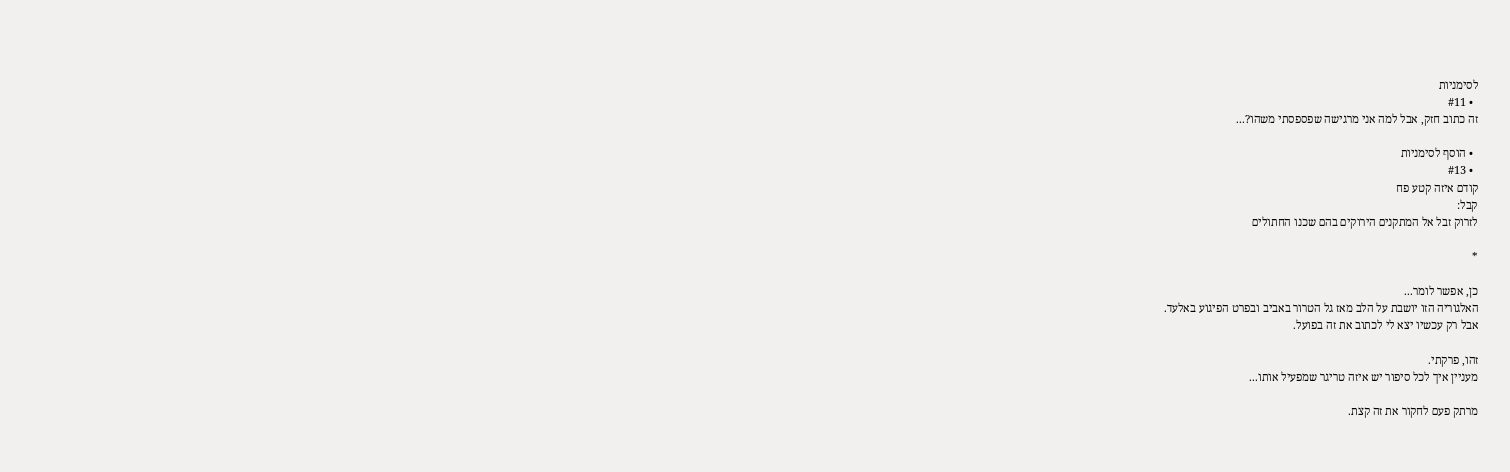לסימניות
  • #11
זה כתוב חזק, אבל למה אני מרגישה שפספסתי משהו?...

  • הוסף לסימניות
  • #13
קודם איזה קטע פח
קבל:
לזרוק זבל אל המתקנים הירוקים בהם שכנו החתולים

*

כן, אפשר לומר...
האלגוריה הזו יושבת על הלב מאז גל הטרור באביב ובפרט הפיגוע באלעד.
אבל רק עכשיו יצא לי לכתוב את זה בפועל.

זהו, פרקתי.
מעניין איך לכל סיפור יש איזה טריגר שמפעיל אותו...

מרתק פעם לחקור את זה קצת.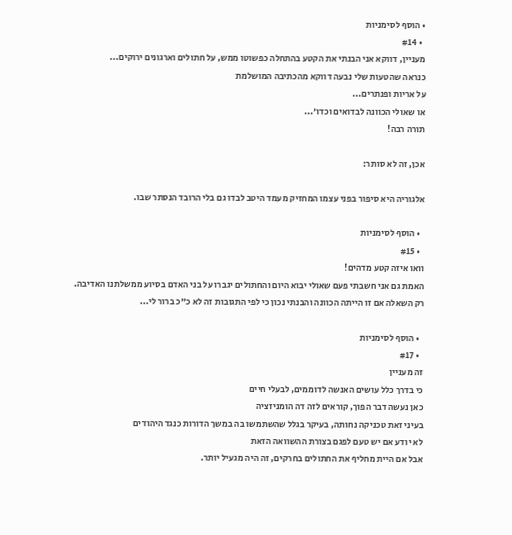• הוסף לסימניות
  • #14
מעניין, דווקא אני הבנתי את הקטע בהתחלה כפשוטו ממש, על חתולים וארגונים ירוקים...
כנראה שהטעות שלי נבעה דווקא מהכתיבה המושלמת
על אריות ופנתרים...
או שאולי הכוונה לבדואים וכדו'...
תורה רבה!

אכן, זה לא סותר:

אלגוריה היא סיפור בפני עצמו המחזיק מעמד היטב לבדו גם בלי הרובד הנסתר שבו.

  • הוסף לסימניות
  • #15
וואו איזה קטע מדהים!
האמת גם אני חשבתי פעם שאולי יבוא היום והחתולים יגברו על בני האדם בסיוע ממשלתנו האדיבה.
רק השאלה אם זו הייתה הכוונה והבנתי נכון כי לפי התגובות זה לא כ"כ ברור לי...

  • הוסף לסימניות
  • #17
זה מעניין
כי בדרך כלל עושים האנשה לדוממים, לבעלי חיים
כאן נעשה דבר הפוך, קוראים לזה דה הומניזציה
בעיני זאת טכניקה נחותה, בעיקר בגלל שהשתמשו בה במשך הדורות כנגד היהודים
לא יודע אם יש טעם לפגם בצורת ההשוואה הזאת
אבל אם היית מחליף את החתולים בחרקים, זה היה מגעיל יותר.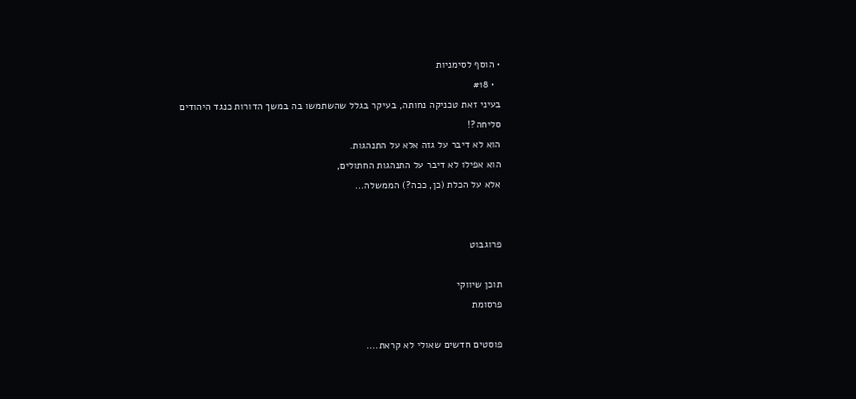• הוסף לסימניות
  • #18
בעיני זאת טכניקה נחותה, בעיקר בגלל שהשתמשו בה במשך הדורות כנגד היהודים
סליחה?!
הוא לא דיבר על גזה אלא על התנהגות.
הוא אפילו לא דיבר על התנהגות החתולים,
אלא על הכלת (כן, ככה?) הממשלה...


פרוגבוט

תוכן שיווקי
פרסומת

פוסטים חדשים שאולי לא קראת....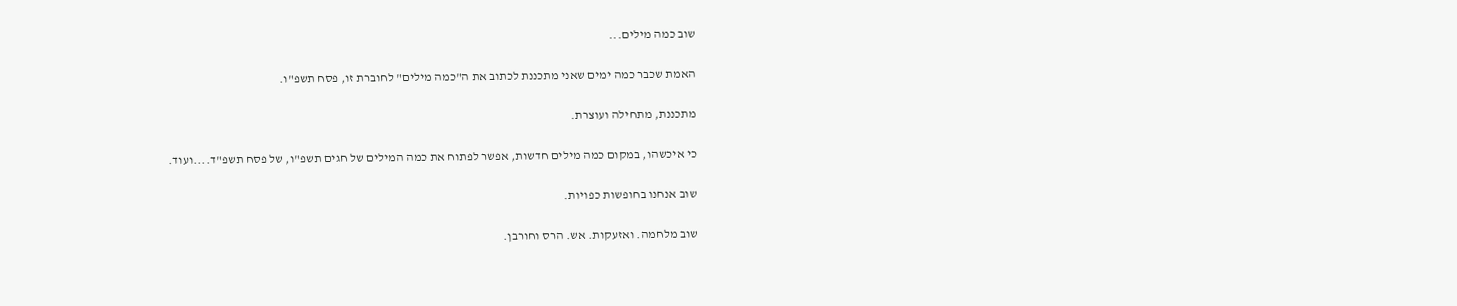שוב כמה מילים...

האמת שכבר כמה ימים שאני מתכננת לכתוב את ה"כמה מילים" לחוברת זו, פסח תשפ"ו.

מתכננת, מתחילה ועוצרת.

כי איכשהו, במקום כמה מילים חדשות, אפשר לפתוח את כמה המילים של חגים תשפ"ו, של פסח תשפ"ד....ועוד.

שוב אנחנו בחופשות כפויות.

שוב מלחמה. ואזעקות. אש. הרס וחורבן.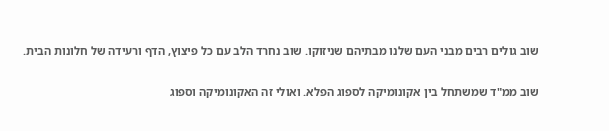שוב גולים רבים מבני העם שלנו מבתיהם שניזוקו. שוב נחרד הלב עם כל פיצוץ, הדף ורעידה של חלונות הבית.

שוב ממ"ד שמשתחל בין אקונומיקה לספוג הפלא. ואולי זה האקונומיקה וספוג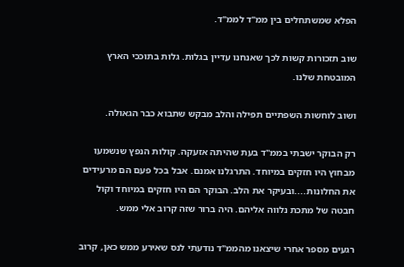הפלא שמשתחלים בין ממ"ד לממ"ד.

שוב תזכורות קשות לכך שאנחנו עדיין בגלות. גלות בתוככי הארץ המובטחת שלנו.

ושוב לוחשות השפתיים תפילה והלב מבקש שתבוא כבר הגאולה.

רק הבוקר ישבתי בממ"ד בעת שהיתה אזעקה. קולות הנפץ שנשמעו מבחוץ היו חזקים במיוחד. התרגלנו אמנם. אבל בכל פעם הם מרעידים את החלונות....ובעיקר את הלב. הבוקר הם היו חזקים במיוחד וקול חבטה של מתכת נלווה אליהם. היה ברור שזה קרוב אלי ממש.

רגעים מספר אחרי שיצאנו מהממ"ד נודעתי לנס שאירע ממש כאן, קרוב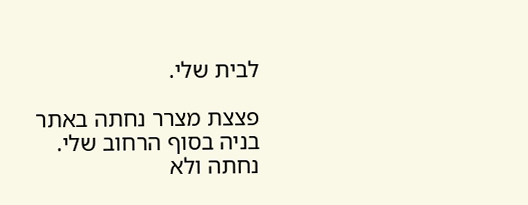לבית שלי.

פצצת מצרר נחתה באתר בניה בסוף הרחוב שלי. נחתה ולא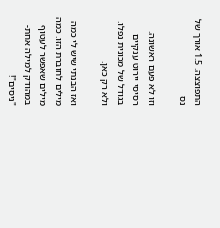התפוצצה. 1.5 אורך של נס

וזו לא פעם ראשונה. רסיסי יירוט ענקיים בגודל של מכונית נפלו. ולא רק כאן.

ואז הבנתי שיש לי כמה מילים לחוברת הזו. כמה מילים שאפשר לעטוף במהודק למילה אחת- "ניסים"!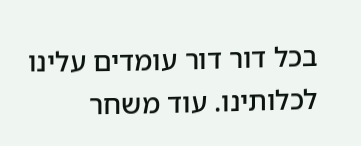בכל דור דור עומדים עלינו לכלותינו. עוד משחר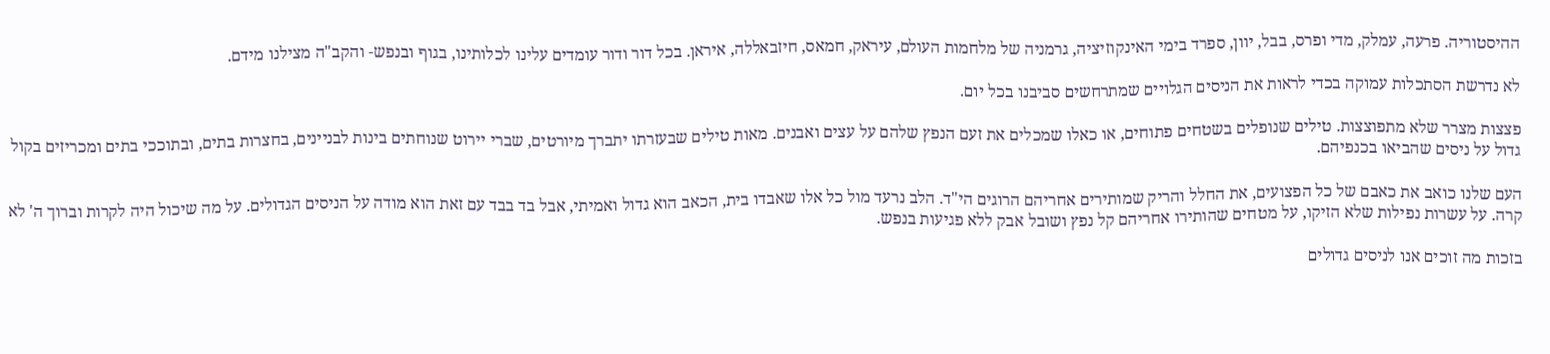ההיסטוריה. פרעה, עמלק, מדי ופרס, בבל, יוון, ספרד בימי האינקוזיציה, גרמניה של מלחמות העולם, עיראק, חמאס, חיזבאללה, איראן. בכל דור ודור עומדים עלינו לכלותינו, בגוף ובנפש- והקב"ה מצילנו מידם.

לא נדרשת הסתכלות עמוקה בכדי לראות את הניסים הגלויים שמתרחשים סביבנו בכל יום.

פצצות מצרר שלא מתפוצצות. טילים שנופלים בשטחים פתוחים, או כאלו שמכלים את זעם הנפץ שלהם על עצים ואבנים. מאות טילים שבעזרתו יתברך מיורטים, שברי יירוט שנוחתים בינות לבניינים, בחצרות בתים, ובתוככי בתים ומכריזים בקול גדול על ניסים שהביאו בכנפיהם.

העם שלנו כואב את כאבם של כל הפצועים, את החלל והריק שמותירים אחריהם הרוגים הי"ד. הלב נרעד מול כל אלו שאבדו בית, הכאב הוא גדול ואמיתי, אבל בד בבד עם זאת הוא מודה על הניסים הגדולים. על מה שיכול היה לקרות וברוך ה' לא קרה. על עשרות נפילות שלא הזיקו, על מטחים שהותירו אחריהם קל נפץ ושובל אבק ללא פגיעות בנפש.

בזכות מה זוכים אנו לניסים גדולים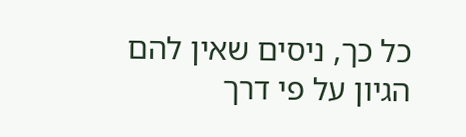כל כך, ניסים שאין להם הגיון על פי דרך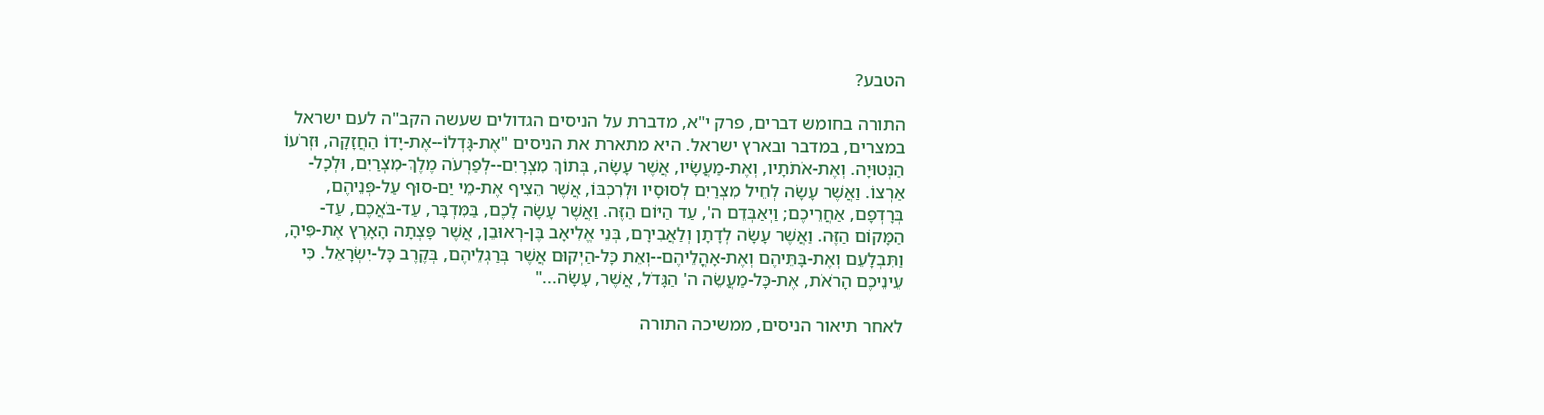הטבע?

התורה בחומש דברים, פרק י"א, מדברת על הניסים הגדולים שעשה הקב"ה לעם ישראל במצרים, במדבר ובארץ ישראל. היא מתארת את הניסים "אֶת-גָּדְלוֹ--אֶת-יָדוֹ הַחֲזָקָה, וּזְרֹעוֹ הַנְּטוּיָה. וְאֶת-אֹתֹתָיו, וְאֶת-מַעֲשָׂיו, אֲשֶׁר עָשָׂה, בְּתוֹךְ מִצְרָיִם--לְפַרְעֹה מֶלֶךְ-מִצְרַיִם, וּלְכָל-אַרְצוֹ. וַאֲשֶׁר עָשָׂה לְחֵיל מִצְרַיִם לְסוּסָיו וּלְרִכְבּוֹ, אֲשֶׁר הֵצִיף אֶת-מֵי יַם-סוּף עַל-פְּנֵיהֶם, בְּרָדְפָם, אַחֲרֵיכֶם; וַיְאַבְּדֵם ה', עַד הַיּוֹם הַזֶּה. וַאֲשֶׁר עָשָׂה לָכֶם, בַּמִּדְבָּר, עַד-בֹּאֲכֶם, עַד-הַמָּקוֹם הַזֶּה. וַאֲשֶׁר עָשָׂה לְדָתָן וְלַאֲבִירָם, בְּנֵי אֱלִיאָב בֶּן-רְאוּבֵן, אֲשֶׁר פָּצְתָה הָאָרֶץ אֶת-פִּיהָ, וַתִּבְלָעֵם וְאֶת-בָּתֵּיהֶם וְאֶת-אָהֳלֵיהֶם--וְאֵת כָּל-הַיְקוּם אֲשֶׁר בְּרַגְלֵיהֶם, בְּקֶרֶב כָּל-יִשְׂרָאֵל. כִּי עֵינֵיכֶם הָרֹאֹת, אֶת-כָּל-מַעֲשֵׂה ה' הַגָּדֹל, אֲשֶׁר, עָשָׂה..."

לאחר תיאור הניסים, ממשיכה התורה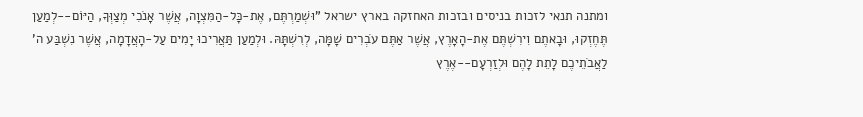ומתנה תנאי לזכות בניסים ובזכות האחזקה בארץ ישראל "וּשְׁמַרְתֶּם, אֶת-כָּל-הַמִּצְוָה, אֲשֶׁר אָנֹכִי מְצַוְּךָ, הַיּוֹם--לְמַעַן תֶּחֶזְקוּ, וּבָאתֶם וִירִשְׁתֶּם אֶת-הָאָרֶץ, אֲשֶׁר אַתֶּם עֹבְרִים שָׁמָּה, לְרִשְׁתָּהּ. וּלְמַעַן תַּאֲרִיכוּ יָמִים עַל-הָאֲדָמָה, אֲשֶׁר נִשְׁבַּע ה' לַאֲבֹתֵיכֶם לָתֵת לָהֶם וּלְזַרְעָם--אֶרֶץ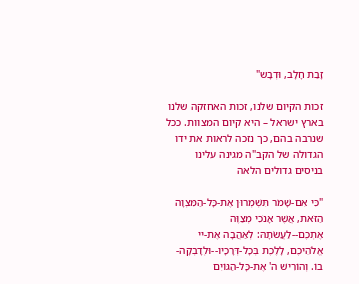זָבַת חָלָב, וּדְבָש"

זכות הקיום שלנו, זכות האחזקה שלנו בארץ ישראל – היא קיום המצוות. ככל שנרבה בהם, כך נזכה לראות את ידו הגדולה של הקב"ה מגינה עלינו בניסים גדולים הלאה

"כִּי אִם-שָׁמֹר תִּשְׁמְרוּן אֶת-כָּל-הַמִּצְוָה הַזֹּאת, אֲשֶׁר אָנֹכִי מְצַוֶּה אֶתְכֶם--לַעֲשֹׂתָהּ: לְאַהֲבָה אֶת-יי אֱלֹהֵיכֶם, לָלֶכֶת בְּכָל-דְּרָכָיו--וּלְדָבְקָה-בוֹ. וְהוֹרִישׁ ה' אֶת-כָּל-הַגּוֹיִם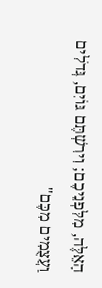הָאֵלֶּה, מִלִּפְנֵיכֶם; וִירִשְׁתֶּם גּוֹיִם, גְּדֹלִים וַעֲצֻמִים מִכֶּם"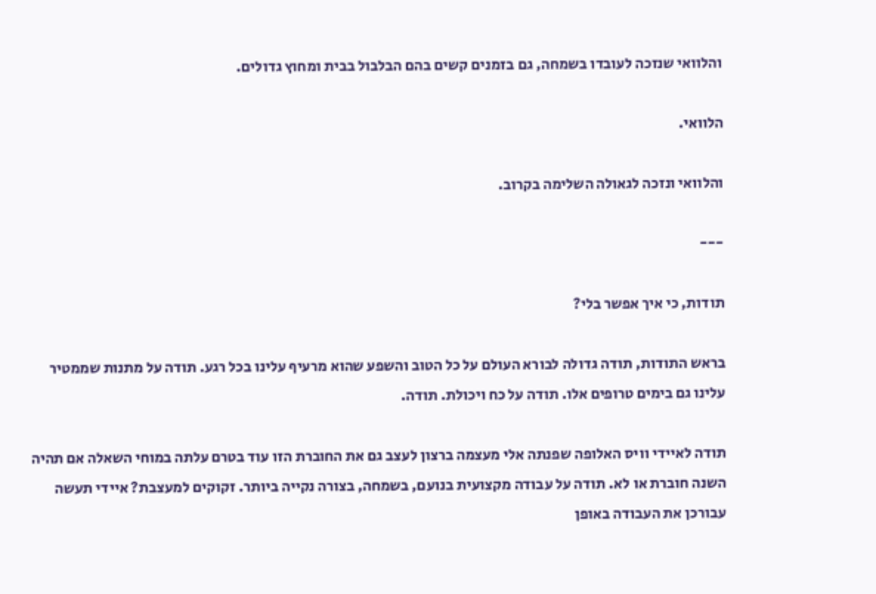והלוואי שנזכה לעובדו בשמחה, גם בזמנים קשים בהם הבלבול בבית ומחוץ גדולים.

הלוואי.

והלוואי ונזכה לגאולה השלימה בקרוב.

---

תודות, כי איך אפשר בלי?

בראש התודות, תודה גדולה לבורא העולם על כל הטוב והשפע שהוא מרעיף עלינו בכל רגע. תודה על מתנות שממטיר עלינו גם בימים טרופים אלו. תודה על כח ויכולת. תודה.

תודה לאיידי וויס האלופה שפנתה אלי מעצמה ברצון לעצב גם את החוברת הזו עוד בטרם עלתה במוחי השאלה אם תהיה השנה חוברת או לא. תודה על עבודה מקצועית בנועם, בשמחה, בצורה נקייה ביותר. זקוקים למעצבת? איידי תעשה עבורכן את העבודה באופן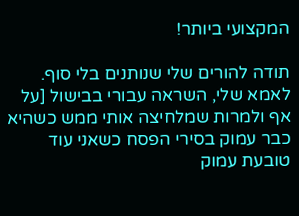המקצועי ביותר!

תודה להורים שלי שנותנים בלי סוף. לאמא שלי, השראה עבורי בבישול [על אף ולמרות שמלחיצה אותי ממש כשהיא כבר עמוק בסירי הפסח כשאני עוד טובעת עמוק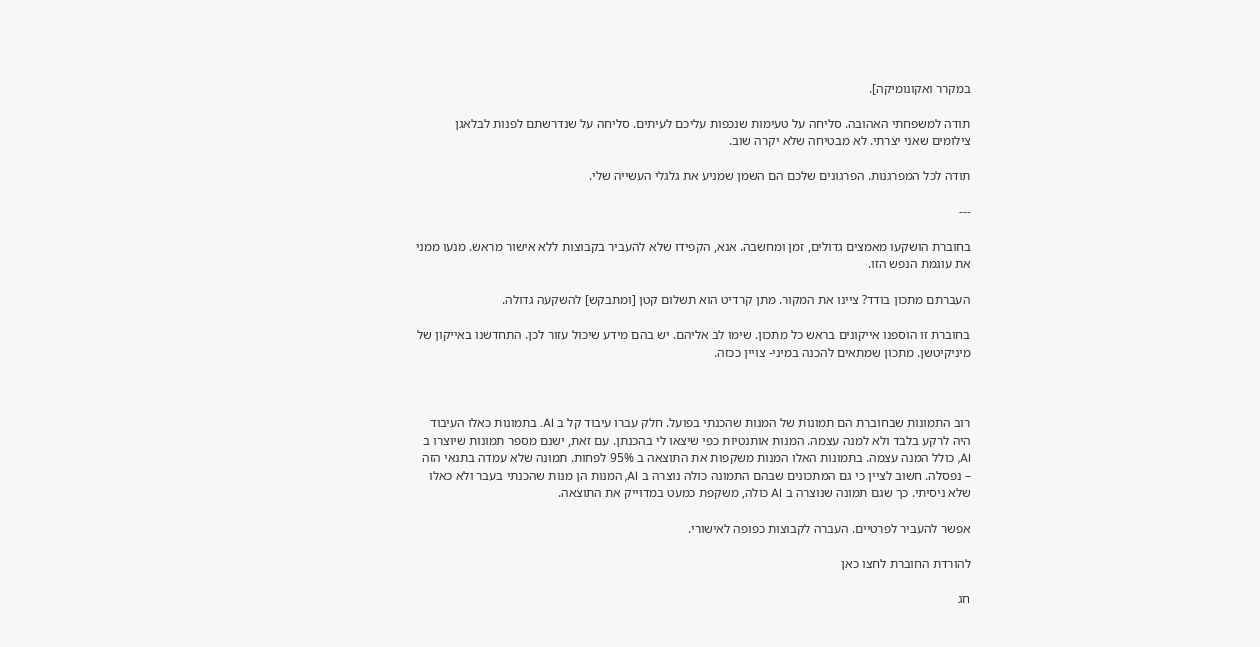במקרר ואקונומיקה].

תודה למשפחתי האהובה. סליחה על טעימות שנכפות עליכם לעיתים. סליחה על שנדרשתם לפנות לבלאגן צילומים שאני יצרתי. לא מבטיחה שלא יקרה שוב.

תודה לכל המפרגנות. הפרגונים שלכם הם השמן שמניע את גלגלי העשייה שלי.

---

בחוברת הושקעו מאמצים גדולים, זמן ומחשבה. אנא, הקפידו שלא להעביר בקבוצות ללא אישור מראש. מנעו ממני את עוגמת הנפש הזו.

העברתם מתכון בודד? ציינו את המקור. מתן קרדיט הוא תשלום קטן [ומתבקש] להשקעה גדולה.

בחוברת זו הוספנו אייקונים בראש כל מתכון. שימו לב אליהם. יש בהם מידע שיכול עזור לכן. התחדשנו באייקון של מיניקיטשן. מתכון שמתאים להכנה במיני- צויין ככזה.



רוב התמונות שבחוברת הם תמונות של המנות שהכנתי בפועל. חלק עברו עיבוד קל ב AI. בתמונות כאלו העיבוד היה לרקע בלבד ולא למנה עצמה. המנות אותנטיות כפי שיצאו לי בהכנתן. עם זאת, ישנם מספר תמונות שיוצרו ב AI, כולל המנה עצמה. בתמונות האלו המנות משקפות את התוצאה ב 95% לפחות. תמונה שלא עמדה בתנאי הזה – נפסלה. חשוב לציין כי גם המתכונים שבהם התמונה כולה נוצרה ב AI, המנות הן מנות שהכנתי בעבר ולא כאלו שלא ניסיתי. כך שגם תמונה שנוצרה ב AI כולה, משקפת כמעט במדוייק את התוצאה.

אפשר להעביר לפרטיים. העברה לקבוצות כפופה לאישורי.

להורדת החוברת לחצו כאן

חג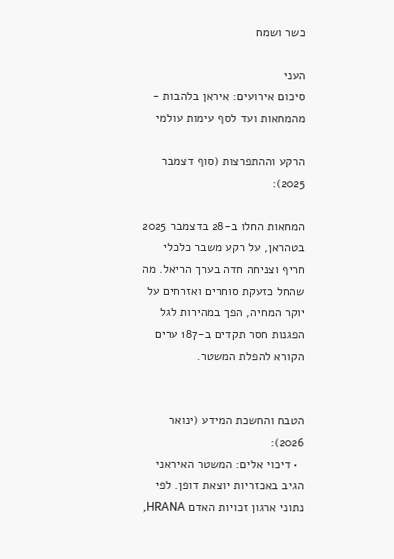כשר ושמח

העני
סיכום אירועים: איראן בלהבות - מהמחאות ועד לסף עימות עולמי

הרקע וההתפרצות (סוף דצמבר 2025):

המחאות החלו ב-28 בדצמבר 2025 בטהראן, על רקע משבר כלכלי חריף וצניחה חדה בערך הריאל. מה שהחל כזעקת סוחרים ואזרחים על יוקר המחיה, הפך במהירות לגל הפגנות חסר תקדים ב-187 ערים הקורא להפלת המשטר.


הטבח והחשכת המידע (ינואר 2026):
  • דיכוי אלים: המשטר האיראני הגיב באכזריות יוצאת דופן. לפי נתוני ארגון זכויות האדם HRANA,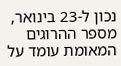נכון ל-23 בינואר, מספר ההרוגים המאומת עומד על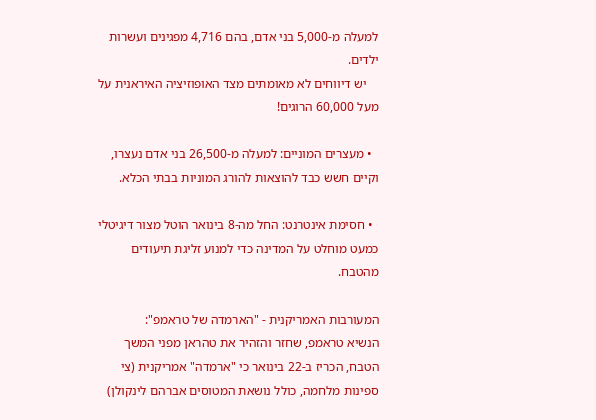למעלה מ-5,000 בני אדם, בהם 4,716 מפגינים ועשרות ילדים.
    יש דיווחים לא מאומתים מצד האופוזיציה האיראנית על מעל 60,000 הרוגים!

  • מעצרים המוניים: למעלה מ-26,500 בני אדם נעצרו, וקיים חשש כבד להוצאות להורג המוניות בבתי הכלא.

  • חסימת אינטרנט: החל מה-8 בינואר הוטל מצור דיגיטלי כמעט מוחלט על המדינה כדי למנוע זליגת תיעודים מהטבח.

המעורבות האמריקנית - "הארמדה של טראמפ":
הנשיא טראמפ, שחזר והזהיר את טהראן מפני המשך הטבח, הכריז ב-22 בינואר כי "ארמדה" אמריקנית (צי ספינות מלחמה, כולל נושאת המטוסים אברהם לינקולן)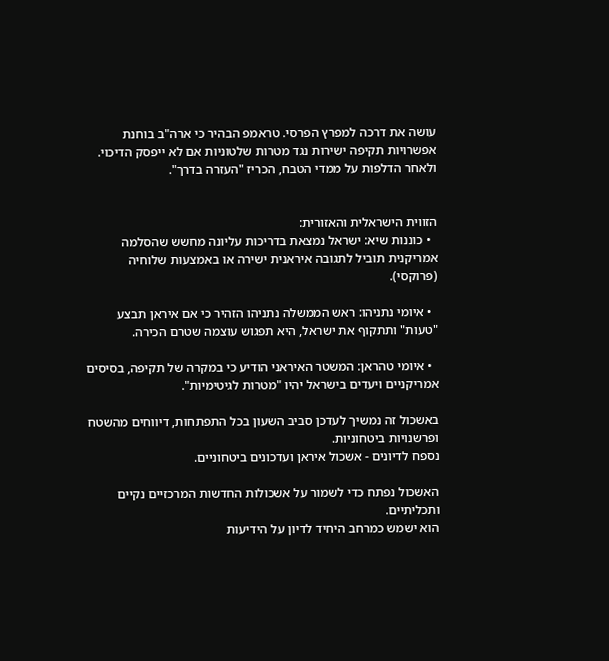עושה את דרכה למפרץ הפרסי. טראמפ הבהיר כי ארה"ב בוחנת אפשרויות תקיפה ישירות נגד מטרות שלטוניות אם לא ייפסק הדיכוי. ולאחר הדלפות על ממדי הטבח, הכריז "העזרה בדרך".


הזווית הישראלית והאזורית:
  • כוננות שיא: ישראל נמצאת בדריכות עליונה מחשש שהסלמה אמריקנית תוביל לתגובה איראנית ישירה או באמצעות שלוחיה (פרוקסי).

  • איומי נתניהו: ראש הממשלה נתניהו הזהיר כי אם איראן תבצע "טעות" ותתקוף את ישראל, היא תפגוש עוצמה שטרם הכירה.

  • איומי טהראן: המשטר האיראני הודיע כי במקרה של תקיפה, בסיסים אמריקניים ויעדים בישראל יהיו "מטרות לגיטימיות".

באשכול זה נמשיך לעדכן סביב השעון בכל התפתחות, דיווחים מהשטח ופרשנויות ביטחוניות.
נספח לדיונים - אשכול איראן ועדכונים ביטחוניים.

האשכול נפתח כדי לשמור על אשכולות החדשות המרכזיים נקיים ותכליתיים.
הוא ישמש כמרחב היחיד לדיון על הידיעות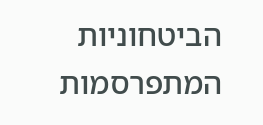הביטחוניות המתפרסמות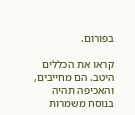בפורום.

קראו את הכללים היטב. הם מחייבים, והאכיפה תהיה בנוסח משמרות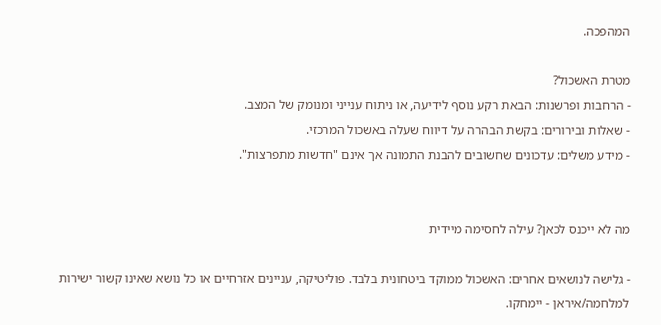המהפכה.

מטרת האשכול?
- הרחבות ופרשנות: הבאת רקע נוסף לידיעה, או ניתוח ענייני ומנומק של המצב.
- שאלות ובירורים: בקשת הבהרה על דיווח שעלה באשכול המרכזי.
- מידע משלים: עדכונים שחשובים להבנת התמונה אך אינם "חדשות מתפרצות".


מה לא ייכנס לכאן? עילה לחסימה מיידית

- גלישה לנושאים אחרים: האשכול ממוקד ביטחונית בלבד. פוליטיקה, עניינים אזרחיים או כל נושא שאינו קשור ישירות למלחמה/איראן - יימחקו.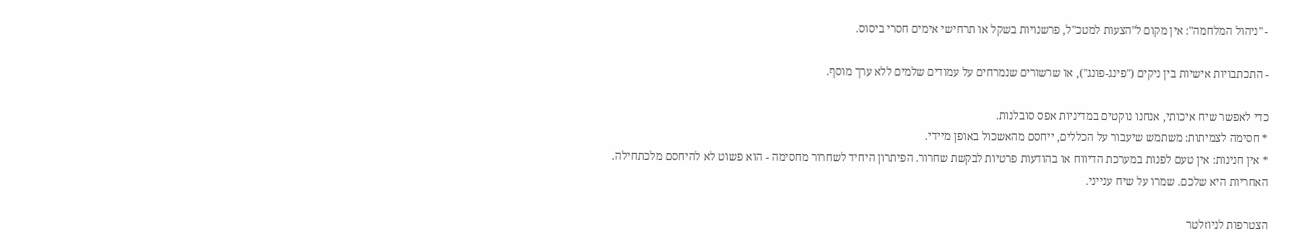- "ניהול המלחמה": אין מקום ל"הצעות למטכ"ל, פרשנויות בשקל או תרחישי אימים חסרי ביסוס.

- התכתבויות אישיות בין ניקים ("פינג-פונג"), או שרשורים שנמרחים על עמודים שלמים ללא ערך מוסף.

כדי לאפשר שיח איכותי, אנחנו נוקטים במדיניות אפס סובלנות.
* חסימה לצמיתות: משתמש שיעבור על הכללים, ייחסם מהאשכול באופן מיידי.
* אין חנינות: אין טעם לפנות במערכת הדיווח או בהודעות פרטיות לבקשת שחרור. הפיתרון היחיד לשחרור מחסימה - הוא פשוט לא להיחסם מלכתחילה.
האחריות היא שלכם. שמרו על שיח ענייני.

הצטרפות לניוזלטר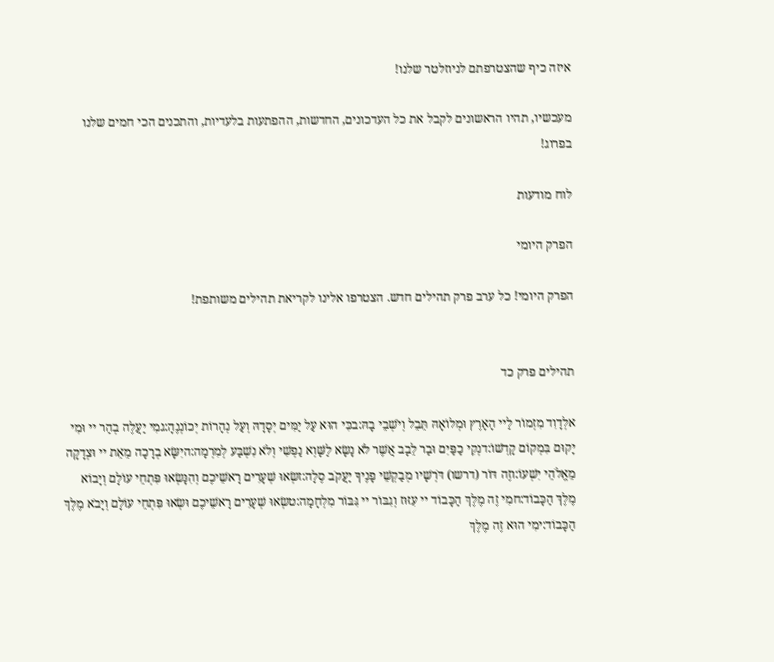איזה כיף שהצטרפתם לניוזלטר שלנו!

מעכשיו, תהיו הראשונים לקבל את כל העדכונים, החדשות, ההפתעות בלעדיות, והתכנים הכי חמים שלנו בפרוג!

לוח מודעות

הפרק היומי

הפרק היומי! כל ערב פרק תהילים חדש. הצטרפו אלינו לקריאת תהילים משותפת!


תהילים פרק כד

אלְדָוִד מִזְמוֹר לַיי הָאָרֶץ וּמְלוֹאָהּ תֵּבֵל וְיֹשְׁבֵי בָהּ:בכִּי הוּא עַל יַמִּים יְסָדָהּ וְעַל נְהָרוֹת יְכוֹנְנֶהָ:גמִי יַעֲלֶה בְהַר יי וּמִי יָקוּם בִּמְקוֹם קָדְשׁוֹ:דנְקִי כַפַּיִם וּבַר לֵבָב אֲשֶׁר לֹא נָשָׂא לַשָּׁוְא נַפְשִׁי וְלֹא נִשְׁבַּע לְמִרְמָה:היִשָּׂא בְרָכָה מֵאֵת יי וּצְדָקָה מֵאֱלֹהֵי יִשְׁעוֹ:וזֶה דּוֹר (דרשו) דֹּרְשָׁיו מְבַקְשֵׁי פָנֶיךָ יַעֲקֹב סֶלָה:זשְׂאוּ שְׁעָרִים רָאשֵׁיכֶם וְהִנָּשְׂאוּ פִּתְחֵי עוֹלָם וְיָבוֹא מֶלֶךְ הַכָּבוֹד:חמִי זֶה מֶלֶךְ הַכָּבוֹד יי עִזּוּז וְגִבּוֹר יי גִּבּוֹר מִלְחָמָה:טשְׂאוּ שְׁעָרִים רָאשֵׁיכֶם וּשְׂאוּ פִּתְחֵי עוֹלָם וְיָבֹא מֶלֶךְ הַכָּבוֹד:ימִי הוּא זֶה מֶלֶךְ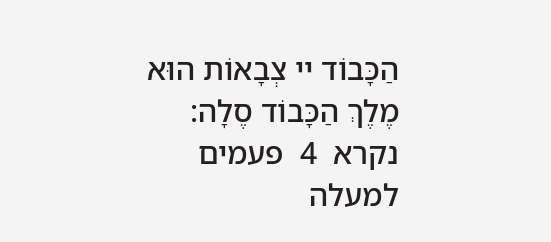הַכָּבוֹד יי צְבָאוֹת הוּא מֶלֶךְ הַכָּבוֹד סֶלָה:
נקרא  4  פעמים
למעלה